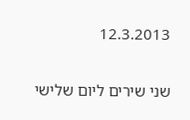12.3.2013

שני שירים ליום שלישי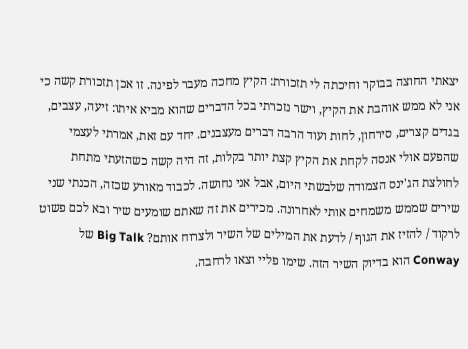יצאתי החוצה בבוקר וחיכתה לי תזכורת: הקיץ מחכה מעבר לפינה. זו אכן תזכורת קשה כי אני לא ממש אוהבת את הקיץ, וישר נזכרתי בכל הדברים שהוא מביא איתו: זיעה, עצבים, בגדים קצרים, סירחון, לחות ועוד הרבה דברים מעצבנים. יחד עם זאת, אמרתי לעצמי שהפעם אולי אנסה לקחת את הקיץ קצת יותר בקלות, זה היה קשה כשהזעתי מתחת לחולצת הג'ינס הצמודה שלבשתי היום, אבל אני נחושה. לכבוד מאורע שכזה, הכנתי שני שירים שממש משמחים אותי לאחרונה. מכירים את זה שאתם שומעים שיר ובא לכם פשוט לרקוד / להזיז את הגוף / לדעת את המילים של השיר ולצרוח אותם? Big Talk של Conway הוא בדיוק השיר הזה. שימו פליי וצאו לרחבה.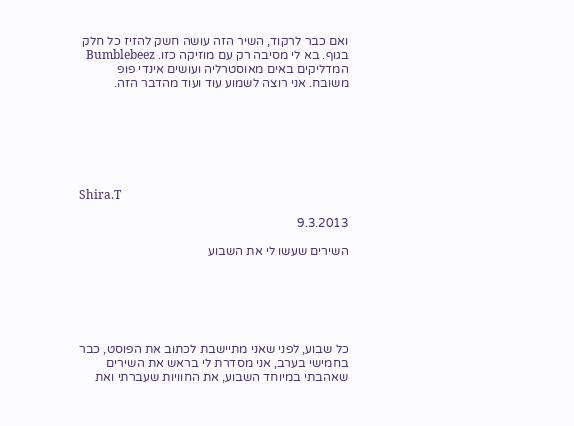ואם כבר לרקוד, השיר הזה עושה חשק להזיז כל חלק בגוף. בא לי מסיבה רק עם מוזיקה כזו. Bumblebeez המדליקים באים מאוסטרליה ועושים אינדי פופ משובח. אני רוצה לשמוע עוד ועוד מהדבר הזה.







Shira.T

9.3.2013

השירים שעשו לי את השבוע






כל שבוע, לפני שאני מתיישבת לכתוב את הפוסט, כבר בחמישי בערב, אני מסדרת לי בראש את השירים שאהבתי במיוחד השבוע, את החוויות שעברתי ואת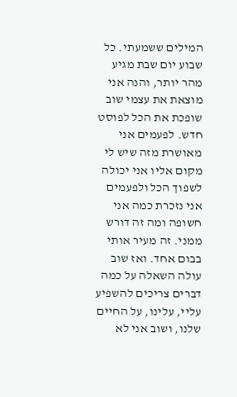המילים ששמעתי. כל שבוע יום שבת מגיע מהר יותר, והנה אני מוצאת את עצמי שוב שופכת את הכל לפוסט חדש. לפעמים אני מאושרת מזה שיש לי מקום אליו אני יכולה לשפוך הכל ולפעמים אני נזכרת כמה אני חשופה ומה זה דורש ממני. זה מעיר אותי בבום אחד. ואז שוב עולה השאלה על כמה דברים צריכים להשפיע עליי, עלינו, על החיים שלנו, ושוב אני לא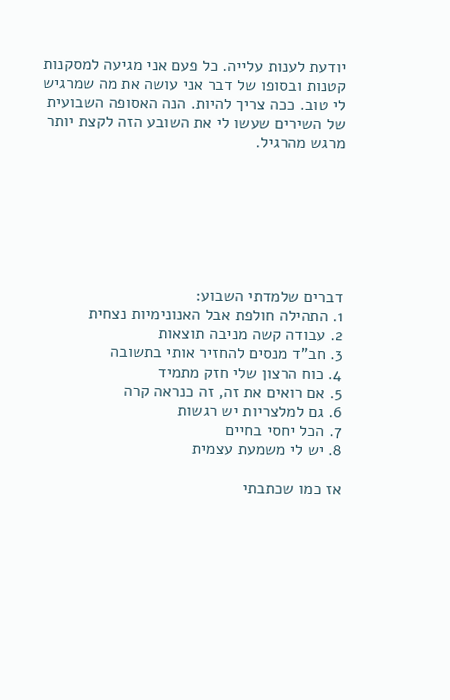יודעת לענות עלייה. כל פעם אני מגיעה למסקנות קטנות ובסופו של דבר אני עושה את מה שמרגיש לי טוב. ככה צריך להיות. הנה האסופה השבועית של השירים שעשו לי את השובע הזה לקצת יותר מרגש מהרגיל.







דברים שלמדתי השבוע:
1. התהילה חולפת אבל האנונימיות נצחית
2. עבודה קשה מניבה תוצאות
3. חב"ד מנסים להחזיר אותי בתשובה
4. כוח הרצון שלי חזק מתמיד
5. אם רואים את זה, זה כנראה קרה
6. גם למלצריות יש רגשות
7. הכל יחסי בחיים
8. יש לי משמעת עצמית

אז כמו שכתבתי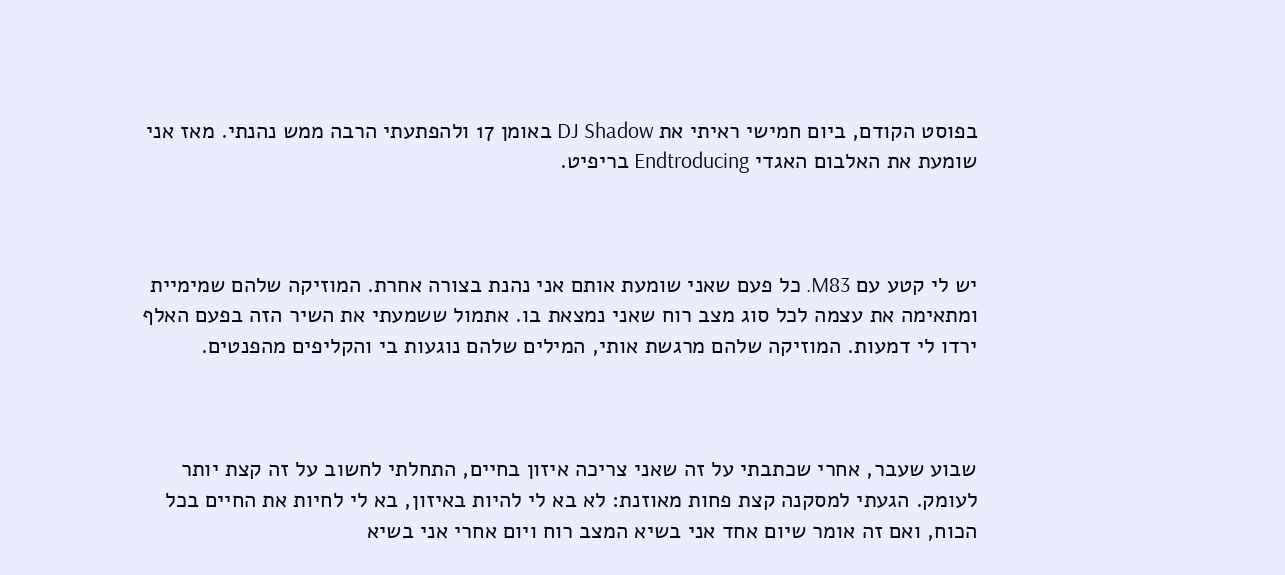בפוסט הקודם, ביום חמישי ראיתי את DJ Shadow באומן 17 ולהפתעתי הרבה ממש נהנתי. מאז אני שומעת את האלבום האגדי Endtroducing בריפיט.



יש לי קטע עם M83. כל פעם שאני שומעת אותם אני נהנת בצורה אחרת. המוזיקה שלהם שמימיית ומתאימה את עצמה לכל סוג מצב רוח שאני נמצאת בו. אתמול ששמעתי את השיר הזה בפעם האלף ירדו לי דמעות. המוזיקה שלהם מרגשת אותי, המילים שלהם נוגעות בי והקליפים מהפנטים.



שבוע שעבר, אחרי שכתבתי על זה שאני צריכה איזון בחיים, התחלתי לחשוב על זה קצת יותר לעומק. הגעתי למסקנה קצת פחות מאוזנת: לא בא לי להיות באיזון, בא לי לחיות את החיים בכל הכוח, ואם זה אומר שיום אחד אני בשיא המצב רוח ויום אחרי אני בשיא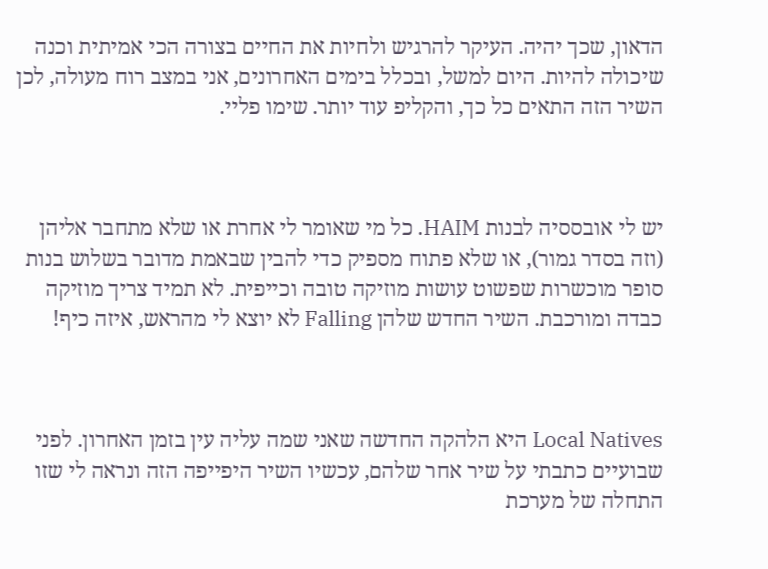הדאון, שכך יהיה. העיקר להרגיש ולחיות את החיים בצורה הכי אמיתית וכנה שיכולה להיות. היום למשל, ובכלל בימים האחרונים, אני במצב רוח מעולה, לכן השיר הזה התאים כל כך, והקליפ עוד יותר. שימו פליי.



יש לי אובססיה לבנות HAIM. כל מי שאומר לי אחרת או שלא מתחבר אליהן (וזה בסדר גמור), או שלא פתוח מספיק כדי להבין שבאמת מדובר בשלוש בנות סופר מוכשרות שפשוט עושות מוזיקה טובה וכייפית. לא תמיד צריך מוזיקה כבדה ומורכבת. השיר החדש שלהן Falling לא יוצא לי מהראש, איזה כיף!



Local Natives היא הלהקה החדשה שאני שמה עליה עין בזמן האחרון. לפני שבועיים כתבתי על שיר אחר שלהם, עכשיו השיר היפייפה הזה ונראה לי שזו התחלה של מערכת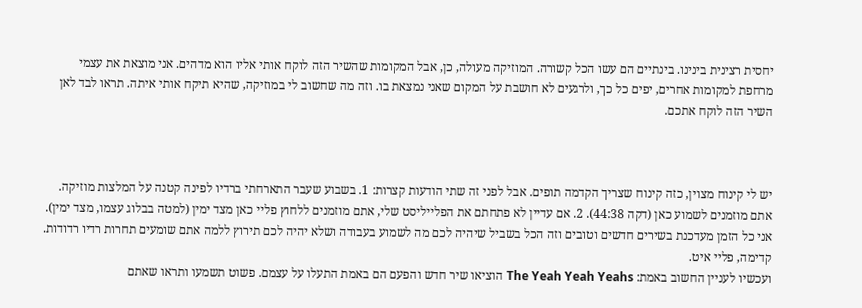יחסית רצינית בינינו. בינתיים הם עשו הכל קשורה. המוזיקה מעולה, כן, אבל המקומות שהשיר הזה לוקח אותי אליו הוא מדהים. אני מוצאת את עצמי מרחפת למקומות אחרים, יפים כל כך, ולרגעים לא חושבת על המקום שאני נמצאת בו. וזה מה שחשוב לי במוזיקה, שהיא תיקח אותי איתה. תראו לבד לאן השיר הזה לוקח אתכם.



יש לי קינוח מצוין, כזה קינוח שצריך הקדמה תופים. אבל לפני זה שתי הודעות קצרות: 1. בשבוע שעבר התארחתי ברדיו לפינה קטנה על המלצות מוזיקה. אתם מוזמנים לשמוע כאן (דקה 44:38). 2. אם עדיין לא פתחתם את הפלייליסט שלי, אתם מוזמנים ללחוץ פליי כאן מצד ימין (למטה בבלוג עצמו, מצד ימין). אני כל הזמן מעדכנת בשירים חדשים וטובים וזה הכל בשביל שיהיה לכם מה לשמוע בעבודה ושלא יהיה לכם תירוץ ללמה אתם שומעים תחרות רדיו רדודות. קדימה, פליי איט.
ועכשיו לעניין החשוב באמת: The Yeah Yeah Yeahs הוציאו שיר חדש והפעם הם באמת התעלו על עצמם. פשוט תשמעו ותראו שאתם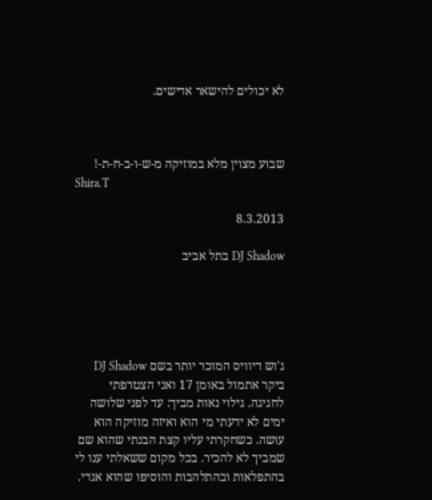לא יכולים להישאר אדישים.



שבוע מצוין מלא במוזיקה מ-ש-ו-ב-ח-ת-!
Shira.T

8.3.2013

DJ Shadow בתל אביב





ג'וש דיוויס המוכר יותר בשם DJ Shadow ביקר אתמול באומן 17 ואני הצטרפתי לחגיגה. גילוי נאות מביך: עד לפני שלושה ימים לא ידעתי מי הוא ואיזה מוזיקה הוא עושה. כשחקרתי עליו קצת הבנתי שהוא שם שמביך לא להכיר. בכל מקום ששאלתי ענו לי בהתפלאות ובהתלהבות והוסיפו שהוא אגדי.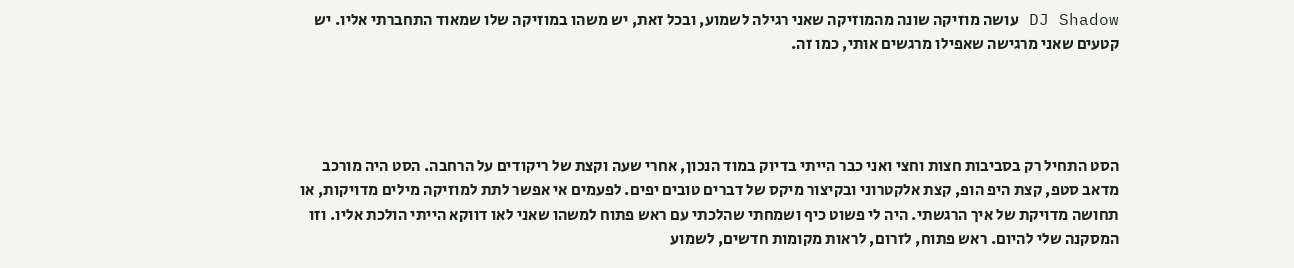DJ Shadow עושה מוזיקה שונה מהמוזיקה שאני רגילה לשמוע, ובכל זאת, יש משהו במוזיקה שלו שמאוד התחברתי אליו. יש קטעים שאני מרגישה שאפילו מרגשים אותי, כמו זה.




הסט התחיל רק בסביבות חצות וחצי ואני כבר הייתי בדיוק במוד הנכון, אחרי שעה וקצת של ריקודים על הרחבה. הסט היה מורכב מדאב סטפ, קצת היפ הופ, קצת אלקטרוני ובקיצור מיקס של דברים טובים יפים. לפעמים אי אפשר לתת למוזיקה מילים מדויקות, או תחושה מדויקת של איך הרגשתי. היה לי פשוט כיף ושמחתי שהלכתי עם ראש פתוח למשהו שאני לאו דווקא הייתי הולכת אליו. וזו המסקנה שלי להיום. ראש פתוח, לזרום, לראות מקומות חדשים, לשמוע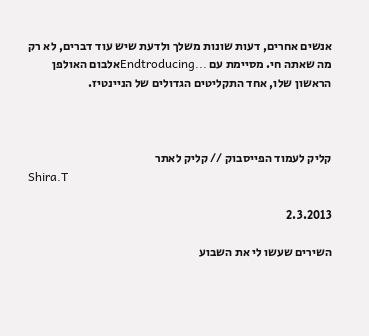אנשים אחרים, דעות שונות משלך ולדעת שיש עוד דברים, לא רק מה שאתה חי. מסיימת עם ...Endtroducingאלבום האולפן הראשון שלו, אחד התקליטים הגדולים של הניינטיז.



קליק לעמוד הפייסבוק // קליק לאתר
Shira.T

2.3.2013

השירים שעשו לי את השבוע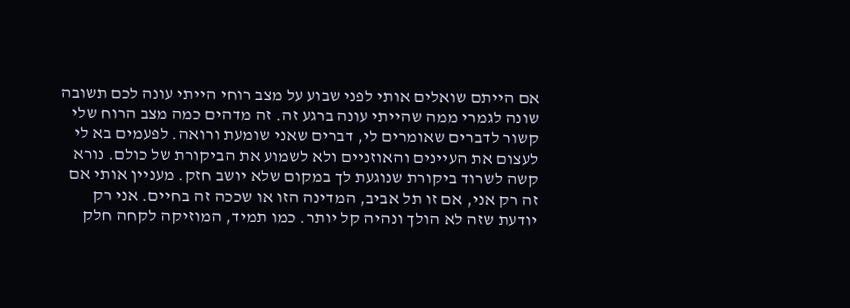אם הייתם שואלים אותי לפני שבוע על מצב רוחי הייתי עונה לכם תשובה שונה לגמרי ממה שהייתי עונה ברגע זה. זה מדהים כמה מצב הרוח שלי קשור לדברים שאומרים לי, דברים שאני שומעת ורואה. לפעמים בא לי לעצום את העיינים והאוזניים ולא לשמוע את הביקורת של כולם. נורא קשה לשרוד ביקורת שנוגעת לך במקום שלא יושב חזק. מעניין אותי אם זה רק אני, אם זו תל אביב, המדינה הזו או שככה זה בחיים. אני רק יודעת שזה לא הולך ונהיה קל יותר. כמו תמיד, המוזיקה לקחה חלק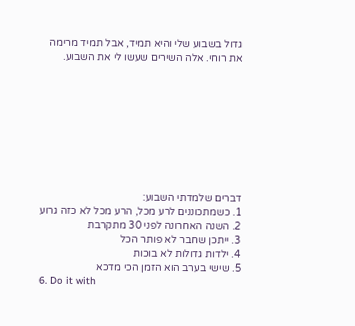גדול בשבוע שלי והיא תמיד, אבל תמיד מרימה את רוחי. אלה השירים שעשו לי את השבוע.









דברים שלמדתי השבוע:
1. כשמתכוננים לרע מכל, הרע מכל לא כזה גרוע
2. השנה האחרונה לפני 30 מתקרבת
3. ייתכן שחבר לא פותר הכל
4. ילדות גדולות לא בוכות
5. שישי בערב הוא הזמן הכי מדכא
6. Do it with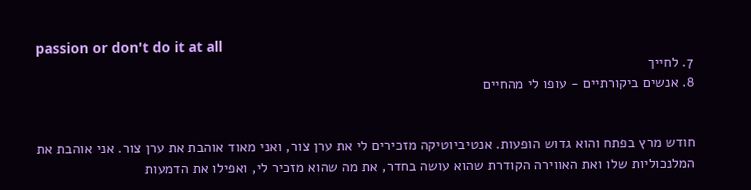passion or don't do it at all
7. לחייך
8. אנשים ביקורתיים - עופו לי מהחיים


חודש מרץ בפתח והוא גדוש הופעות. אנטיביוטיקה מזכירים לי את ערן צור, ואני מאוד אוהבת את ערן צור. אני אוהבת את המלנכוליות שלו ואת האווירה הקודרת שהוא עושה בחדר, את מה שהוא מזכיר לי, ואפילו את הדמעות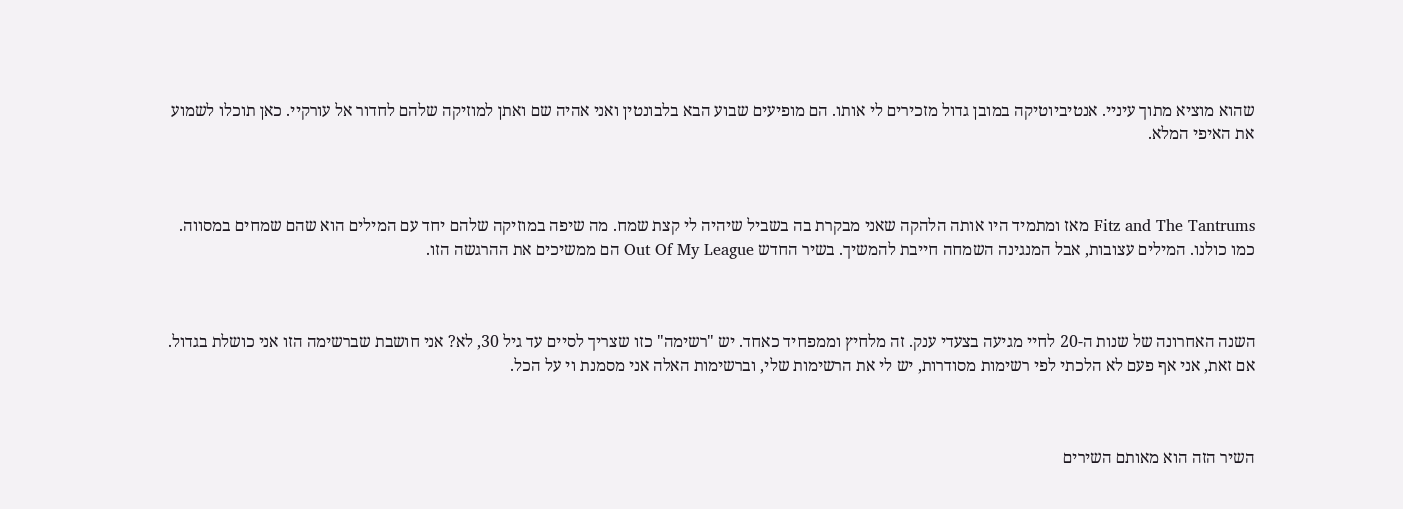שהוא מוציא מתוך עיניי. אנטיביוטיקה במובן גדול מזכירים לי אותו. הם מופיעים שבוע הבא בלבונטין ואני אהיה שם ואתן למוזיקה שלהם לחדור אל עורקיי. כאן תוכלו לשמוע את האיפי המלא.



Fitz and The Tantrums מאז ומתמיד היו אותה הלהקה שאני מבקרת בה בשביל שיהיה לי קצת שמח. מה שיפה במוזיקה שלהם יחד עם המילים הוא שהם שמחים במסווה. כמו כולנו. המילים עצובות, אבל המנגינה השמחה חייבת להמשיך. בשיר החדש Out Of My League הם ממשיכים את ההרגשה הזו.



השנה האחרונה של שנות ה-20 לחיי מגיעה בצעדי ענק. זה מלחיץ וממפחיד כאחד. יש "רשימה" כזו שצריך לסיים עד גיל 30, לא? אני חושבת שברשימה הזו אני כושלת בגדול. אם זאת, אני אף פעם לא הלכתי לפי רשימות מסודרות, יש לי את הרשימות שלי, וברשימות האלה אני מסמנת וי על הכל.



השיר הזה הוא מאותם השירים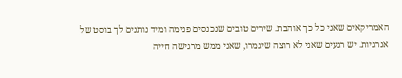האמריקאים שאני כל כך אוהבת. שירים טובים שנכנסים פנימה ומיד נותנים לך בוסט של אנרגיות. יש רגעים שאני לא רוצה שיגמרו, שאני ממש מרגישה חייה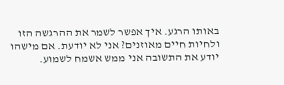באותו הרגע. איך אפשר לשמר את ההרגשה הזו ולחיות חיים מאוזנים? אני לא יודעת. אם מישהו יודע את התשובה אני ממש אשמח לשמוע.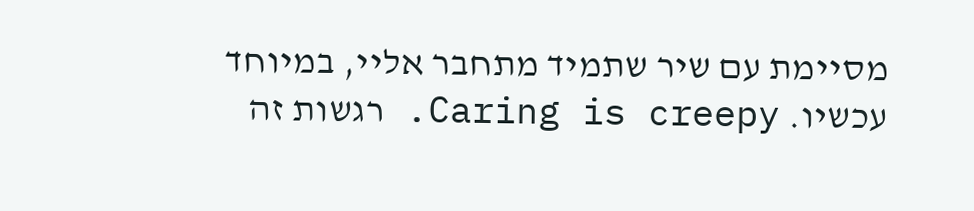מסיימת עם שיר שתמיד מתחבר אליי, במיוחד עכשיו. Caring is creepy. רגשות זה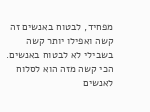מפחיד, לבטוח באנשים זה קשה ואפילו יותר קשה בשבילי לא לבטוח באנשים. הכי קשה מזה הוא לסלוח לאנשים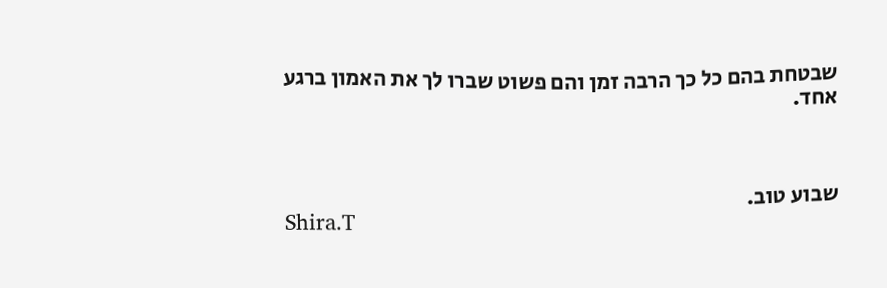שבטחת בהם כל כך הרבה זמן והם פשוט שברו לך את האמון ברגע אחד.



שבוע טוב.
Shira.T